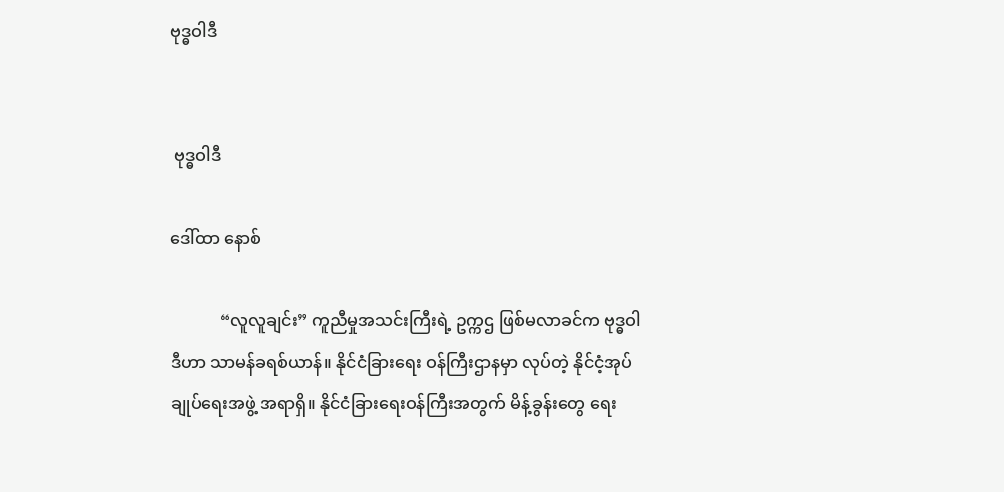ဗုဒ္ဓဝါဒီ


 ဗုဒ္ဓဝါဒီ

ဒေါ်ထာ နောစ်

            “လူလူချင်း” ကူညီမှုအသင်းကြီးရဲ့ ဥက္ကဌ ဖြစ်မလာခင်က ဗုဒ္ဓဝါဒီဟာ သာမန်ခရစ်ယာန်။ နိုင်ငံခြားရေး ဝန်ကြီးဌာနမှာ လုပ်တဲ့ နိုင်ငံ့အုပ်ချုပ်ရေးအဖွဲ့ အရာရှိ။ နိုင်ငံခြားရေးဝန်ကြီးအတွက် မိန့်ခွန်းတွေ ရေး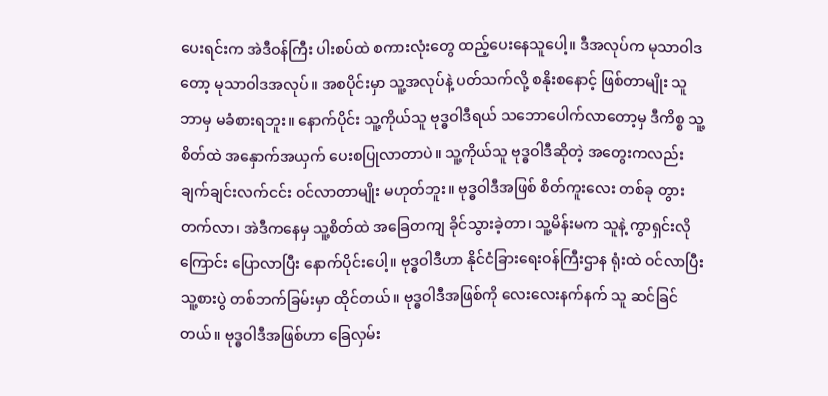ပေးရင်းက အဲဒီဝန်ကြီး ပါးစပ်ထဲ စကားလုံးတွေ ထည့်ပေးနေသူပေါ့။ ဒီအလုပ်က မုသာဝါဒတော့ မုသာဝါဒအလုပ်။ အစပိုင်းမှာ သူ့အလုပ်နဲ့ ပတ်သက်လို့ စနိုးစနောင့် ဖြစ်တာမျိုး သူ ဘာမှ မခံစားရဘူး။ နောက်ပိုင်း သူ့ကိုယ်သူ ဗုဒ္ဓဝါဒီရယ် သဘောပေါက်လာတော့မှ ဒီကိစ္စ သူ့စိတ်ထဲ အနှောက်အယှက် ပေးစပြုလာတာပဲ။ သူ့ကိုယ်သူ ဗုဒ္ဓဝါဒီဆိုတဲ့ အတွေးကလည်း ချက်ချင်းလက်ငင်း ဝင်လာတာမျိုး မဟုတ်ဘူး။ ဗုဒ္ဓဝါဒီအဖြစ် စိတ်ကူးလေး တစ်ခု တွားတက်လာ၊ အဲဒီကနေမှ သူ့စိတ်ထဲ အခြေတကျ ခိုင်သွားခဲ့တာ၊ သူ့မိန်းမက သူနဲ့ ကွာရှင်းလိုကြောင်း ပြောလာပြီး နောက်ပိုင်းပေါ့။ ဗုဒ္ဓဝါဒီဟာ နိုင်ငံခြားရေးဝန်ကြီးဌာန ရုံးထဲ ဝင်လာပြီး သူ့စားပွဲ တစ်ဘက်ခြမ်းမှာ ထိုင်တယ်။ ဗုဒ္ဓဝါဒီအဖြစ်ကို လေးလေးနက်နက် သူ ဆင်ခြင်တယ်။ ဗုဒ္ဓဝါဒီအဖြစ်ဟာ ခြေလှမ်း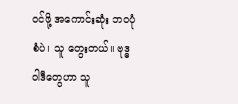ဝင်ဖို့ အကောင်းဆုံး ဘ၀ပုံစံပဲ၊ သူ တွေးတယ်။ ဗုဒ္ဓဝါဒီတွေဟာ သူ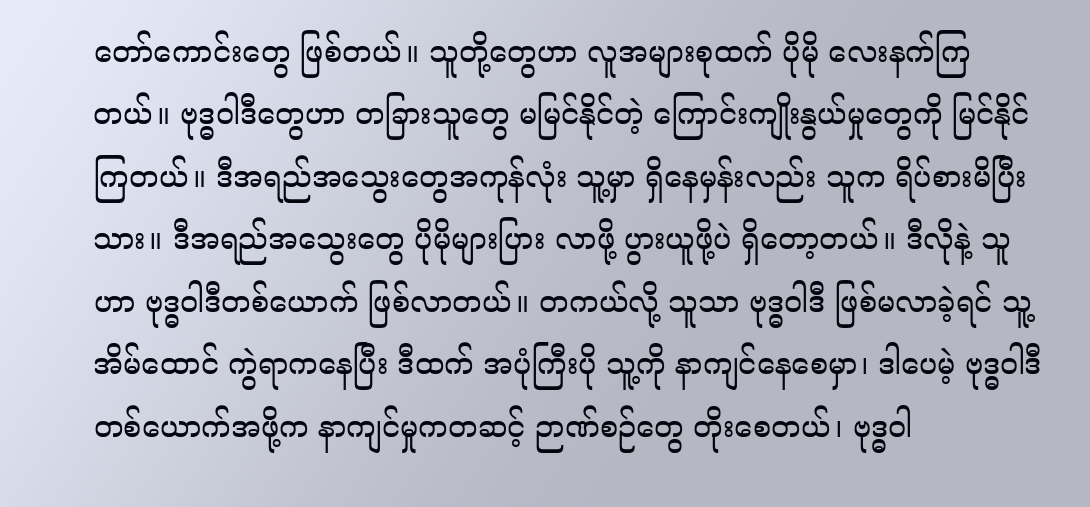တော်ကောင်းတွေ ဖြစ်တယ်။ သူတို့တွေဟာ လူအများစုထက် ပိုမို လေးနက်ကြတယ်။ ဗုဒ္ဓဝါဒီတွေဟာ တခြားသူတွေ မမြင်နိုင်တဲ့ ကြောင်းကျိုးနွယ်မှုတွေကို မြင်နိုင်ကြတယ်။ ဒီအရည်အသွေးတွေအကုန်လုံး သူ့မှာ ရှိနေမှန်းလည်း သူက ရိပ်စားမိပြီးသား။ ဒီအရည်အသွေးတွေ ပိုမိုများပြား လာဖို့ ပွားယူဖို့ပဲ ရှိတော့တယ်။ ဒီလိုနဲ့ သူဟာ ဗုဒ္ဓဝါဒီတစ်ယောက် ဖြစ်လာတယ်။ တကယ်လို့ သူသာ ဗုဒ္ဓဝါဒီ ဖြစ်မလာခဲ့ရင် သူ့အိမ်ထောင် ကွဲရာကနေပြီး ဒီထက် အပုံကြီးပို သူ့ကို နာကျင်နေစေမှာ၊ ဒါပေမဲ့ ဗုဒ္ဓဝါဒီ တစ်ယောက်အဖို့က နာကျင်မှုကတဆင့် ဉာဏ်စဉ်တွေ တိုးစေတယ်၊ ဗုဒ္ဓဝါ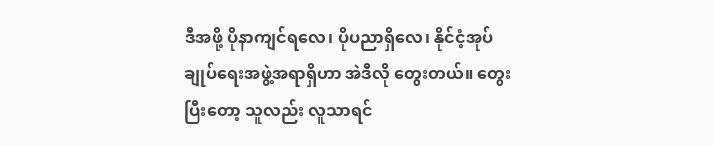ဒီအဖို့ ပိုနာကျင်ရလေ၊ ပိုပညာရှိလေ၊ နိုင်ငံ့အုပ်ချုပ်ရေးအဖွဲ့အရာရှိဟာ အဲဒီလို တွေးတယ်။ တွေးပြီးတော့ သူလည်း လူသာရင်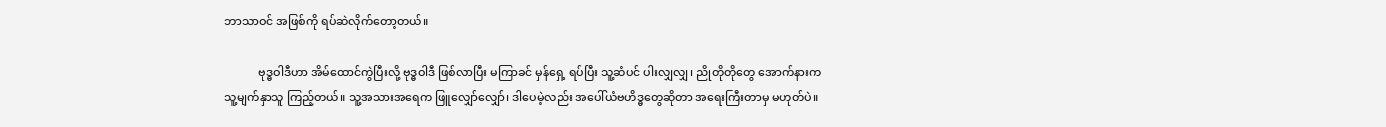ဘာသာဝင် အဖြစ်ကို ရပ်ဆဲလိုက်တော့တယ်။

            ဗုဒ္ဓဝါဒီဟာ အိမ်ထောင်ကွဲပြီးလို့ ဗုဒ္ဓဝါဒီ ဖြစ်လာပြီး မကြာခင် မှန်ရှေ့ ရပ်ပြီး သူ့ဆံပင် ပါးလျှလျှ၊ ညိုတိုတိုတွေ အောက်နားက သူ့မျက်နှာသူ ကြည့်တယ်။ သူ့အသားအရေက ဖြူလျှော်လျှော်၊ ဒါပေမဲ့လည်း အပေါ်ယံဗဟိဒ္ဓတွေဆိုတာ အရေးကြီးတာမှ မဟုတ်ပဲ။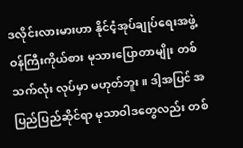ဒလိုင်းလားမားဟာ နိုင်ငံ့အုပ်ချုပ်ရေးအဖွဲ့ ဝန်ကြီးကိုယ်စား မုသားပြောတာမျိုး တစ်သက်လုံး လုပ်မှာ မဟုတ်ဘူး။ ဒါ့အပြင် အပြည်ပြည်ဆိုင်ရာ မုသာဝါဒတွေလည်း တစ်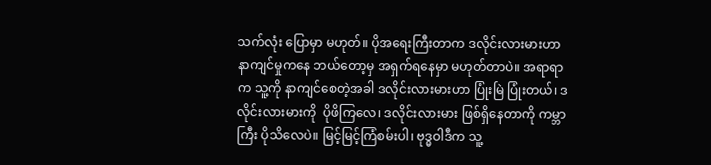သက်လုံး ပြောမှာ မဟုတ်။ ပိုအရေးကြီးတာက ဒလိုင်းလားမားဟာ နာကျင်မှုကနေ ဘယ်တော့မှ အရှက်ရနေမှာ မဟုတ်တာပဲ။ အရာရာက သူ့ကို နာကျင်စေတဲ့အခါ ဒလိုင်းလားမားဟာ ပြုံးမြဲ ပြုံးတယ်၊ ဒလိုင်းလားမားကို  ပိုဖိကြလေ၊ ဒလိုင်းလားမား ဖြစ်ရှိနေတာကို ကမ္ဘာကြီး ပိုသိလေပဲ။ မြင့်မြင့်ကြံစမ်းပါ၊ ဗုဒ္ဓဝါဒီက သူ့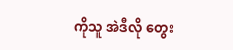ကိုသူ အဲဒီလို တွေး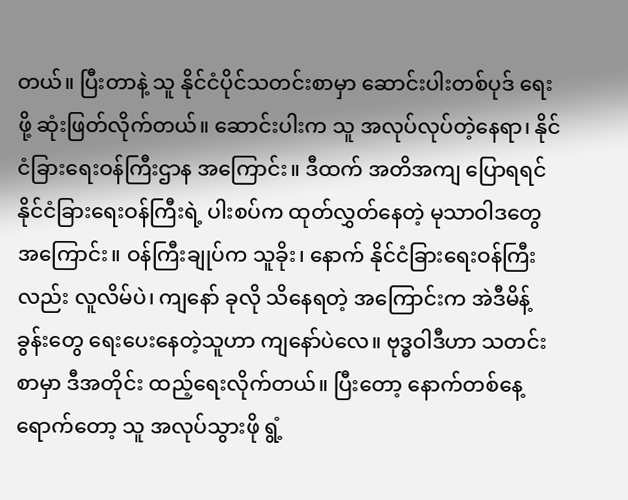တယ်။ ပြီးတာနဲ့ သူ နိုင်ငံပိုင်သတင်းစာမှာ ဆောင်းပါးတစ်ပုဒ် ရေးဖို့ ဆုံးဖြတ်လိုက်တယ်။ ဆောင်းပါးက သူ အလုပ်လုပ်တဲ့နေရာ၊ နိုင်ငံခြားရေးဝန်ကြီးဌာန အကြောင်း။ ဒီထက် အတိအကျ ပြောရရင် နိုင်ငံခြားရေးဝန်ကြီးရဲ့ ပါးစပ်က ထုတ်လွှတ်နေတဲ့ မုသာဝါဒတွေအကြောင်း။ ဝန်ကြီးချုပ်က သူခိုး၊ နောက် နိုင်ငံခြားရေးဝန်ကြီးလည်း လူလိမ်ပဲ၊ ကျနော် ခုလို သိနေရတဲ့ အကြောင်းက အဲဒီမိန့်ခွန်းတွေ ရေးပေးနေတဲ့သူဟာ ကျနော်ပဲလေ။ ဗုဒ္ဓဝါဒီဟာ သတင်းစာမှာ ဒီအတိုင်း ထည့်ရေးလိုက်တယ်။ ပြီးတော့ နောက်တစ်နေ့ ရောက်တော့ သူ အလုပ်သွားဖို ရွံ့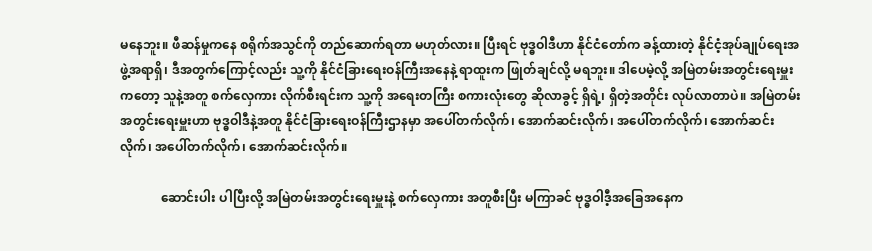မနေဘူး။ ဖီဆန်မှုကနေ စရိုက်အသွင်ကို တည်ဆောက်ရတာ မဟုတ်လား။ ပြီးရင် ဗုဒ္ဓဝါဒီဟာ နိုင်ငံတော်က ခန့်ထားတဲ့ နိုင်ငံ့အုပ်ချုပ်ရေးအဖွဲ့အရာရှိ၊ ဒီအတွက်ကြောင့်လည်း သူ့ကို နိုင်ငံခြားရေးဝန်ကြီးအနေနဲ့ ရာထူးက ဖြုတ်ချင်လို့ မရဘူး။ ဒါပေမဲ့လို့ အမြဲတမ်းအတွင်းရေးမှူးကတော့ သူနဲ့အတူ စက်လှေကား လိုက်စီးရင်းက သူ့ကို အရေးတကြီး စကားလုံးတွေ ဆိုလာခွင့် ရှိရဲ့၊ ရှိတဲ့အတိုင်း လုပ်လာတာပဲ။ အမြဲတမ်းအတွင်းရေးမှူးဟာ ဗုဒ္ဓဝါဒီနဲ့အတူ နိုင်ငံခြားရေးဝန်ကြီးဌာနမှာ အပေါ်တက်လိုက်၊ အောက်ဆင်းလိုက်၊ အပေါ်တက်လိုက်၊ အောက်ဆင်းလိုက်၊ အပေါ်တက်လိုက်၊ အောက်ဆင်းလိုက်။

             ဆောင်းပါး ပါပြီးလို့ အမြဲတမ်းအတွင်းရေးမှူးနဲ့ စက်လှေကား အတူစီးပြီး မကြာခင် ဗုဒ္ဓဝါဒီ့အခြေအနေက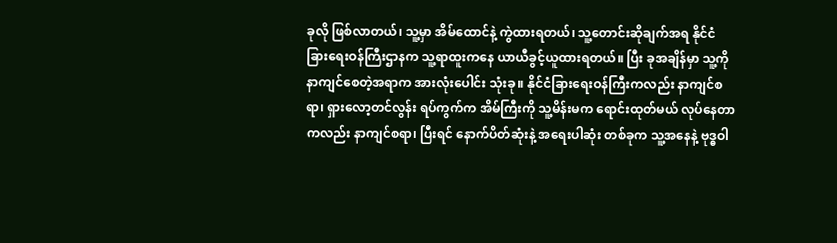ခုလို ဖြစ်လာတယ်၊ သူ့မှာ အိမ်ထောင်နဲ့ ကွဲထားရတယ်၊ သူ့တောင်းဆိုချက်အရ နိုင်ငံခြားရေးဝန်ကြီးဌာနက သူ့ရာထူးကနေ ယာယီခွင့်ယူထားရတယ်။ ပြီး ခုအချိန်မှာ သူ့ကို နာကျင်စေတဲ့အရာက အားလုံးပေါင်း သုံးခု။ နိုင်ငံခြားရေးဝန်ကြီးကလည်း နာကျင်စရာ၊ ရှားလော့တင်လွန်း ရပ်ကွက်က အိမ်ကြီးကို သူ့မိန်းမက ရောင်းထုတ်မယ် လုပ်နေတာကလည်း နာကျင်စရာ၊ ပြီးရင် နောက်ပိတ်ဆုံးနဲ့ အရေးပါဆုံး တစ်ခုက သူ့အနေနဲ့ ဗုဒ္ဓဝါ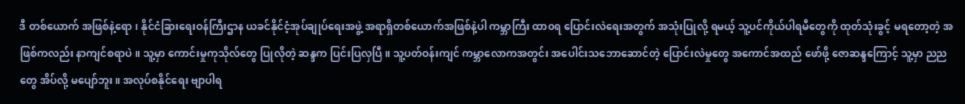ဒီ တစ်ယောက် အဖြစ်နဲ့ရော၊ နိုင်ငံခြားရေးဝန်ကြီးဌာန ယခင်နိုင်ငံ့အုပ်ချုပ်ရေးအဖွဲ့ အရာရှိတစ်ယောက်အဖြစ်နဲ့ပါ ကမ္ဘာကြီး ထာ၀ရ ပြောင်းလဲရေးအတွက် အသုံးပြုလို့ ရမယ့် သူ့ပင်ကိုယ်ပါရမီတွေကို ထုတ်သုံးခွင့် မရတော့တဲ့ အဖြစ်ကလည်း နာကျင်စရာပဲ။ သူ့မှာ ကောင်းမှုကုသိုလ်တွေ ပြုလိုတဲ့ ဆန္ဒက ပြင်းပြလှပြီ။ သူ့ပတ်ဝန်းကျင် ကမ္ဘာလောကအတွင်း အပေါင်းသဘောဆောင်တဲ့ ပြောင်းလဲမှုတွေ အကောင်အထည် ဖော်ဖို့ ဇောဆန္ဒကြောင့် သူ့မှာ ညညတွေ အိပ်လို့ မပျော်ဘူး။ အလုပ်စနိုင်ရေး ဗျာပါရ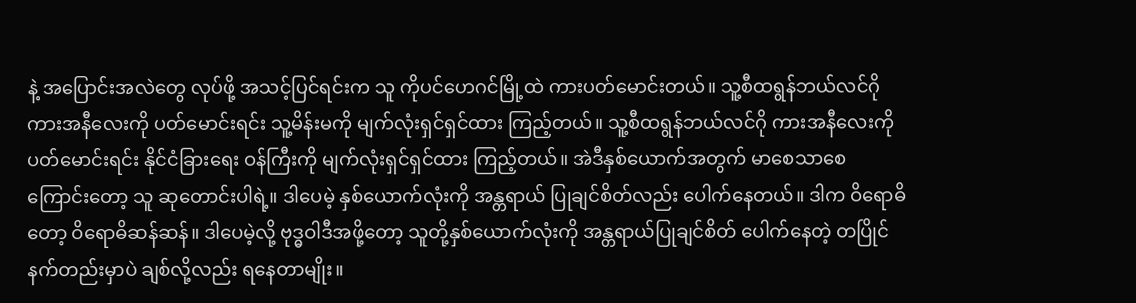နဲ့ အပြောင်းအလဲတွေ လုပ်ဖို့ အသင့်ပြင်ရင်းက သူ ကိုပင်ဟေဂင်မြို့ထဲ ကားပတ်မောင်းတယ်။ သူ့စီထရွန်ဘယ်လင်ဂို ကားအနီလေးကို ပတ်မောင်းရင်း သူ့မိန်းမကို မျက်လုံးရှင်ရှင်ထား ကြည့်တယ်။ သူ့စီထရွန်ဘယ်လင်ဂို ကားအနီလေးကို ပတ်မောင်းရင်း နိုင်ငံခြားရေး ဝန်ကြီးကို မျက်လုံးရှင်ရှင်ထား ကြည့်တယ်။ အဲဒီနှစ်ယောက်အတွက် မာစေသာစေကြောင်းတော့ သူ ဆုတောင်းပါရဲ့။ ဒါပေမဲ့ နှစ်ယောက်လုံးကို အန္တရာယ် ပြုချင်စိတ်လည်း ပေါက်နေတယ်။ ဒါက ဝိရောဓိတော့ ဝိရောဓိဆန်ဆန်။ ဒါပေမဲ့လို့ ဗုဒ္ဓဝါဒီအဖို့တော့ သူတို့နှစ်ယောက်လုံးကို အန္တရာယ်ပြုချင်စိတ် ပေါက်နေတဲ့ တပြိုင်နက်တည်းမှာပဲ ချစ်လို့လည်း ရနေတာမျိုး။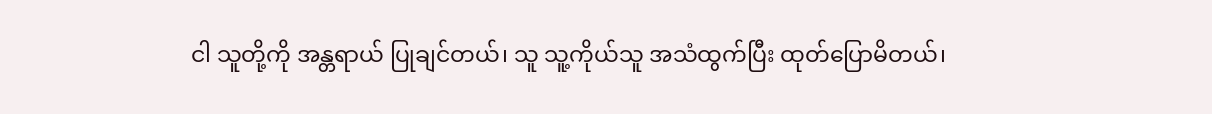ငါ သူတို့ကို အန္တရာယ် ပြုချင်တယ်၊ သူ သူ့ကိုယ်သူ အသံထွက်ပြီး ထုတ်ပြောမိတယ်၊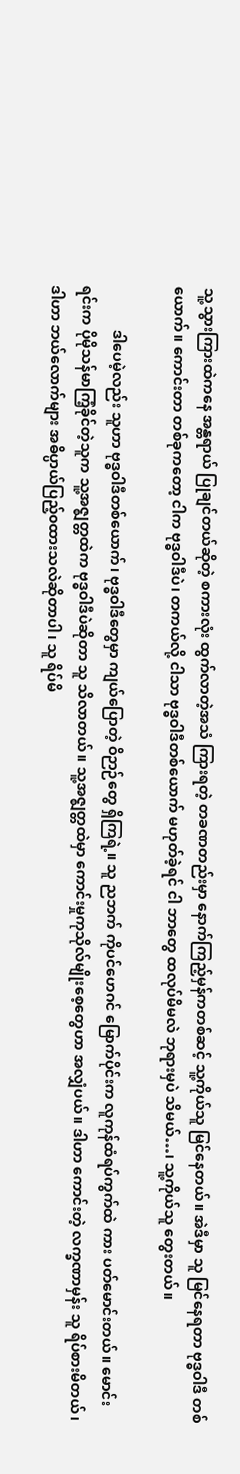သူ့သွားကြားထဲကနေ အန္တရာယ် ပြုချင်တယ်ဆိုတဲ့ စကားလုံး ထွက်လာတဲ့အသံ ကြားရတဲ့ တခဏတည်းမှာ နောက်ကြည့်မှန်ကတစ်ဆင့် သူ့ကိုယ်သူ မြင်နေတယ်။ အဲဒီမှာ သူ မြင်နေရတာ ဗုဒ္ဓဝါဒီ တစ်ယောက်။ ကောင်းတာ တစ်ခုကတော့ ငါက ဗုဒ္ဓဝါဒီပဲ၊ တကယ်လို့ ငါသာ ဗုဒ္ဓဝါဒီတစ်ယောက် မဟုတ်ခဲ့ရင် ငါ ဘာတွေ ထလုပ်မိမလဲ ဘုရားမှပဲ သိမယ်…၊ သူ့ကိုယ်သူ တွေးတယ်။

            ဒါပေမဲ့လည်း သူဟာ ဗုဒ္ဓဝါဒီတစ်ယောက်၊ ဗုဒ္ဓဝါဒီတွေမှာ ကျယ်ပြောတဲ့ ဝိဉာဉ်တွေ ရှိကြရဲ့။ သူ ညဘက် ကိုပင်ဟေဂင် မြောက်ပိုင်းက လူကုန်ထံရပ်ကွက်ထဲ ကား ပတ်မောင်းတယ်။ မောင်းရင်းက ပိုမိုသန်မာကြံ့ခိုင်တဲ့သူက သူ့အဇ္ဈတ္တထဲက ဗုဒ္ဓဝါဒီပဲဆိုတာ သူ သိလာတယ်။ သူ့အဇ္ဈတ္တထဲမှာ ကောင်းမှုကုသိုလ်မျိုးစေ့တွေဟာ အလျှံပယ်။ ဒါဟာ ကောင်းတဲ့ လက္ခဏာမှန်း သူ ရိပ်စားမိတယ်၊ ဒါဟာ ဘယ်လောက်များ အဓိပ္ပာယ်ပြည့်၀ထားသလဲဆိုတာပါ၊ သူ ရိပ်မိ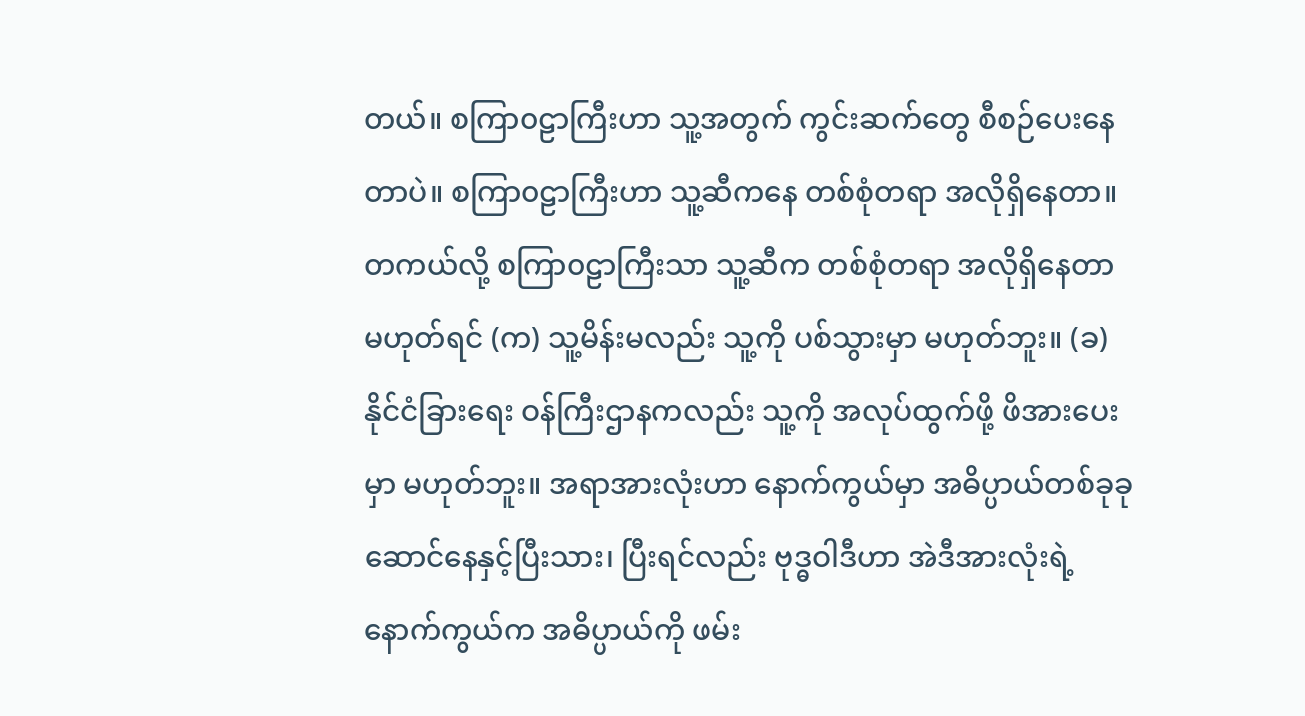တယ်။ စကြာ၀ဠာကြီးဟာ သူ့အတွက် ကွင်းဆက်တွေ စီစဉ်ပေးနေတာပဲ။ စကြာ၀ဠာကြီးဟာ သူ့ဆီကနေ တစ်စုံတရာ အလိုရှိနေတာ။ တကယ်လို့ စကြာ၀ဠာကြီးသာ သူ့ဆီက တစ်စုံတရာ အလိုရှိနေတာ မဟုတ်ရင် (က) သူ့မိန်းမလည်း သူ့ကို ပစ်သွားမှာ မဟုတ်ဘူး။ (ခ) နိုင်ငံခြားရေး ဝန်ကြီးဌာနကလည်း သူ့ကို အလုပ်ထွက်ဖို့ ဖိအားပေးမှာ မဟုတ်ဘူး။ အရာအားလုံးဟာ နောက်ကွယ်မှာ အဓိပ္ပာယ်တစ်ခုခု ဆောင်နေနှင့်ပြီးသား၊ ပြီးရင်လည်း ဗုဒ္ဓဝါဒီဟာ အဲဒီအားလုံးရဲ့ နောက်ကွယ်က အဓိပ္ပာယ်ကို ဖမ်း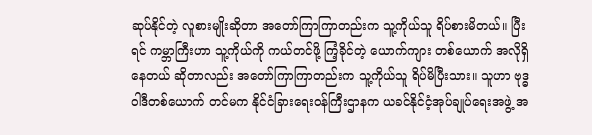ဆုပ်နိုင်တဲ့ လူစားမျိုးဆိုတာ အတော်ကြာကြာတည်းက သူ့ကိုယ်သူ ရိပ်စားမိတယ်။ ပြီးရင် ကမ္ဘာကြီးဟာ သူ့ကိုယ်ကို ကယ်တင်ဖို့ ကြံ့ခိုင်တဲ့ ယောက်ကျား တစ်ယောက် အလိုရှိနေတယ် ဆိုတာလည်း အတော်ကြာကြာတည်းက သူ့ကိုယ်သူ ရိပ်မိပြီးသား။ သူဟာ ဗုဒ္ဓဝါဒီတစ်ယောက် တင်မက နိုင်ငံခြားရေးဝန်ကြီးဌာနက ယခင်နိုင်ငံ့အုပ်ချုပ်ရေးအဖွဲ့ အ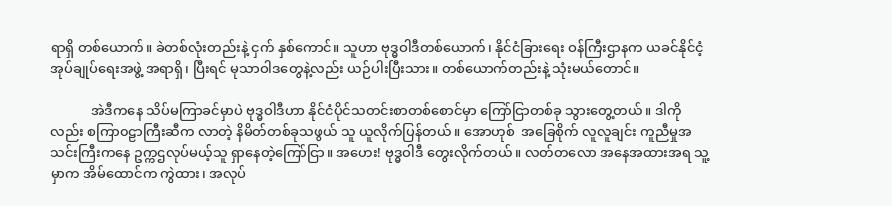ရာရှိ တစ်ယောက်။ ခဲတစ်လုံးတည်းနဲ့ ငှက် နှစ်ကောင်။ သူဟာ ဗုဒ္ဓဝါဒီတစ်ယောက်၊ နိုင်ငံခြားရေး ဝန်ကြီးဌာနက ယခင်နိုင်ငံ့အုပ်ချုပ်ရေးအဖွဲ့ အရာရှိ၊ ပြီးရင် မုသာဝါဒတွေနဲ့လည်း ယဉ်ပါးပြီးသား။ တစ်ယောက်တည်းနဲ့ သုံးမယ်တောင်။

            အဲဒီကနေ သိပ်မကြာခင်မှာပဲ ဗုဒ္ဓဝါဒီဟာ နိုင်ငံပိုင်သတင်းစာတစ်စောင်မှာ ကြော်ငြာတစ်ခု သွားတွေ့တယ်။ ဒါကိုလည်း စကြာ၀ဠာကြီးဆီက လာတဲ့ နိမိတ်တစ်ခုသဖွယ် သူ ယူလိုက်ပြန်တယ်။ အောဟုစ်  အခြေစိုက် လူလူချင်း ကူညီမှုအသင်းကြီးကနေ ဥက္ကဌလုပ်မယ့်သူ ရှာနေတဲ့ကြော်ငြာ။ အဟေး! ဗုဒ္ဓဝါဒီ တွေးလိုက်တယ်။ လတ်တလော အနေအထားအရ သူ့မှာက အိမ်ထောင်က ကွဲထား၊ အလုပ်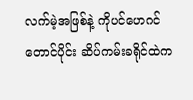လက်မဲ့အဖြစ်နဲ့ ကိုပင်ဟေဂင်တောင်ပိုင်း ဆိပ်ကမ်းခရိုင်ထဲက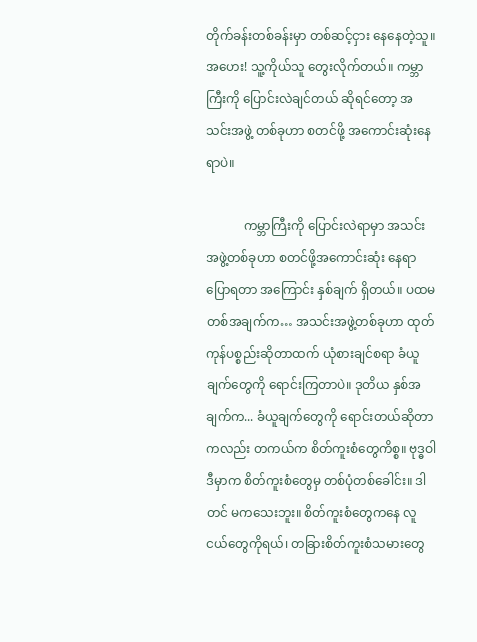တိုက်ခန်းတစ်ခန်းမှာ တစ်ဆင့်ငှား နေနေတဲ့သူ။ အဟေး! သူ့ကိုယ်သူ တွေးလိုက်တယ်။ ကမ္ဘာကြီးကို ပြောင်းလဲချင်တယ် ဆိုရင်တော့ အသင်းအဖွဲ့ တစ်ခုဟာ စတင်ဖို့ အကောင်းဆုံးနေရာပဲ။

            ကမ္ဘာကြီးကို ပြောင်းလဲရာမှာ အသင်းအဖွဲ့တစ်ခုဟာ စတင်ဖို့အကောင်းဆုံး နေရာ ပြောရတာ အကြောင်း နှစ်ချက် ရှိတယ်။ ပထမ တစ်အချက်က… အသင်းအဖွဲ့တစ်ခုဟာ ထုတ်ကုန်ပစ္စည်းဆိုတာထက် ယုံစားချင်စရာ ခံယူချက်တွေကို ရောင်းကြတာပဲ။ ဒုတိယ နှစ်အချက်က... ခံယူချက်တွေကို ရောင်းတယ်ဆိုတာကလည်း တကယ်က စိတ်ကူးစံတွေကိစ္စ။ ဗုဒ္ဓဝါဒီမှာက စိတ်ကူးစံတွေမှ တစ်ပုံတစ်ခေါင်း။ ဒါတင် မကသေးဘူး။ စိတ်ကူးစံတွေကနေ လူငယ်တွေကိုရယ်၊ တခြားစိတ်ကူးစံသမားတွေ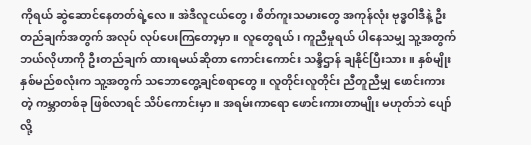ကိုရယ် ဆွဲဆောင်နေတတ်ရဲ့လေ။ အဲဒီလူငယ်တွေ၊ စိတ်ကူးသမားတွေ အကုန်လုံး ဗုဒ္ဓဝါဒီနဲ့ ဦးတည်ချက်အတွက် အလုပ် လုပ်ပေးကြတော့မှာ။ လူတွေရယ်၊ ကူညီမှုရယ် ပါနေသမျှ သူ့အတွက် ဘယ်လိုဟာကို ဦးတည်ချက် ထားရမယ်ဆိုတာ ကောင်းကောင်း သန္ဒိဌာန် ချနိုင်ပြီးသား။ နှစ်မျိုးနှစ်မည်စလုံးက သူ့အတွက် သဘောတွေ့ချင်စရာတွေ။ လူတိုင်းလူတိုင်း ညီတူညီမျှ ဖောင်းကားတဲ့ ကမ္ဘာတစ်ခု ဖြစ်လာရင် သိပ်ကောင်းမှာ။ အရမ်းကာရော ဖောင်းကားတာမျိုး မဟုတ်ဘဲ ပျော်လို့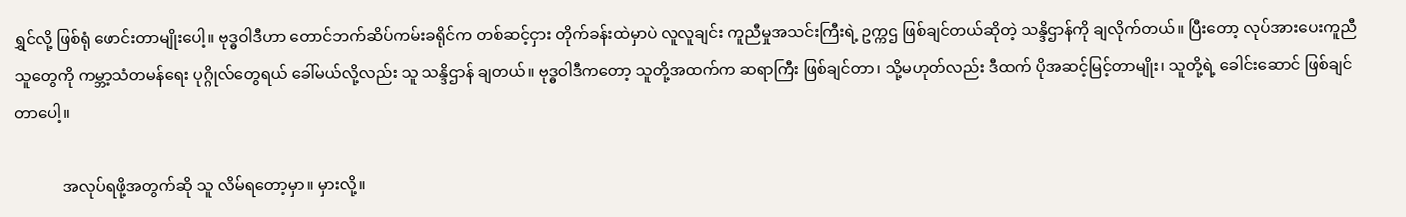ရွှင်လို့ ဖြစ်ရုံ ဖောင်းတာမျိုးပေါ့။ ဗုဒ္ဓဝါဒီဟာ တောင်ဘက်ဆိပ်ကမ်းခရိုင်က တစ်ဆင့်ငှား တိုက်ခန်းထဲမှာပဲ လူလူချင်း ကူညီမှုအသင်းကြီးရဲ့ ဥက္ကဌ ဖြစ်ချင်တယ်ဆိုတဲ့ သန္ဒိဌာန်ကို ချလိုက်တယ်။ ပြီးတော့ လုပ်အားပေးကူညီသူတွေကို ကမ္ဘာ့သံတမန်ရေး ပုဂ္ဂိုလ်တွေရယ် ခေါ်မယ်လို့လည်း သူ သန္ဒိဌာန် ချတယ်။ ဗုဒ္ဓဝါဒီကတော့ သူတို့အထက်က ဆရာကြီး ဖြစ်ချင်တာ၊ သို့မဟုတ်လည်း ဒီထက် ပိုအဆင့်မြင့်တာမျိုး၊ သူတို့ရဲ့ ခေါင်းဆောင် ဖြစ်ချင်တာပေါ့။

            အလုပ်ရဖို့အတွက်ဆို သူ လိမ်ရတော့မှာ။ မှားလို့။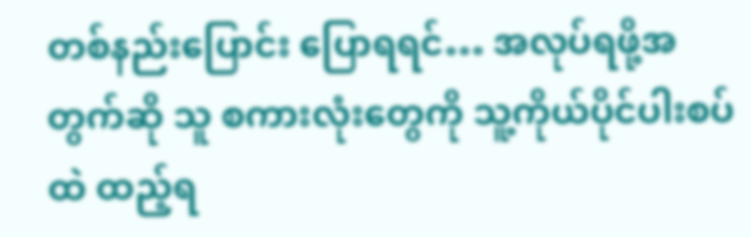တစ်နည်းပြောင်း ပြောရရင်… အလုပ်ရဖို့အတွက်ဆို သူ စကားလုံးတွေကို သူ့ကိုယ်ပိုင်ပါးစပ်ထဲ ထည့်ရ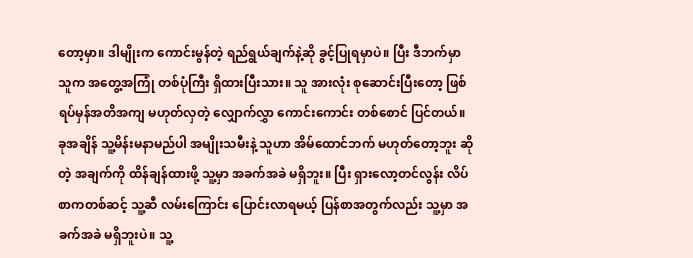တော့မှာ။ ဒါမျိုးက ကောင်းမွန်တဲ့ ရည်ရွယ်ချက်နဲ့ဆို ခွင့်ပြုရမှာပဲ။ ပြီး ဒီဘက်မှာ သူက အတွေ့အကြုံ တစ်ပုံကြီး ရှိထားပြီးသား။ သူ အားလုံး စုဆောင်းပြီးတော့ ဖြစ်ရပ်မှန်အတိအကျ မဟုတ်လှတဲ့ လျှောက်လွှာ ကောင်းကောင်း တစ်စောင် ပြင်တယ်။ ခုအချိန် သူ့မိန်းမနာမည်ပါ အမျိုးသမီးနဲ့ သူဟာ အိမ်ထောင်ဘက် မဟုတ်တော့ဘူး ဆိုတဲ့ အချက်ကို ထိန်ချန်ထားဖို့ သူ့မှာ အခက်အခဲ မရှိဘူး။ ပြီး ရှားလော့တင်လွန်း လိပ်စာကတစ်ဆင့် သူ့ဆီ လမ်းကြောင်း ပြောင်းလာရမယ့် ပြန်စာအတွက်လည်း သူ့မှာ အခက်အခဲ မရှိဘူးပဲ။ သူ့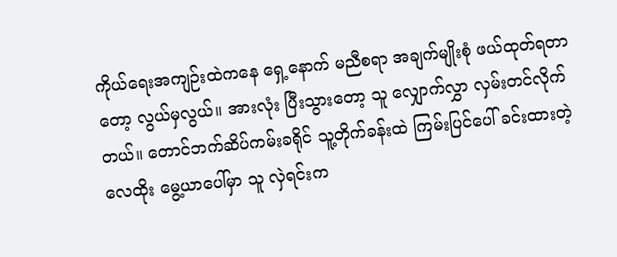ကိုယ်ရေးအကျဉ်းထဲကနေ ရှေ့နောက် မညီစရာ အချက်မျိုးစုံ ဖယ်ထုတ်ရတာတော့ လွယ်မှလွယ်။ အားလုံး ပြီးသွားတော့ သူ လျှောက်လွှာ လှမ်းတင်လိုက်တယ်။ တောင်ဘက်ဆိပ်ကမ်းခရိုင် သူ့တိုက်ခန်းထဲ ကြမ်းပြင်ပေါ် ခင်းထားတဲ့ လေထိုး မွေ့ယာပေါ်မှာ သူ လှဲရင်းက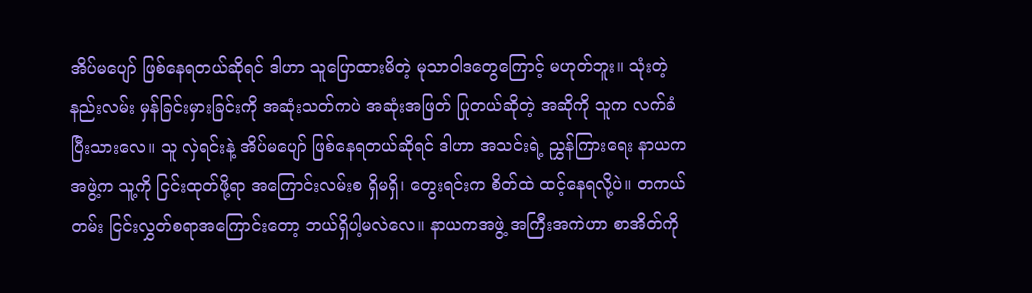အိပ်မပျော် ဖြစ်နေရတယ်ဆိုရင် ဒါဟာ သူပြောထားမိတဲ့ မုသာဝါဒတွေကြောင့် မဟုတ်ဘူး။ သုံးတဲ့ နည်းလမ်း မှန်ခြင်းမှားခြင်းကို အဆုံးသတ်ကပဲ အဆုံးအဖြတ် ပြုတယ်ဆိုတဲ့ အဆိုကို သူက လက်ခံပြီးသားလေ။ သူ လှဲရင်းနဲ့ အိပ်မပျော် ဖြစ်နေရတယ်ဆိုရင် ဒါဟာ အသင်းရဲ့ ညွှန်ကြားရေး နာယကအဖွဲ့က သူ့ကို ငြင်းထုတ်ဖို့ရာ အကြောင်းလမ်းစ ရှိမရှိ၊ တွေးရင်းက စိတ်ထဲ ထင့်နေရလို့ပဲ။ တကယ်တမ်း ငြင်းလွှတ်စရာအကြောင်းတော့ ဘယ်ရှိပါ့မလဲလေ။ နာယကအဖွဲ့ အကြီးအကဲဟာ စာအိတ်ကို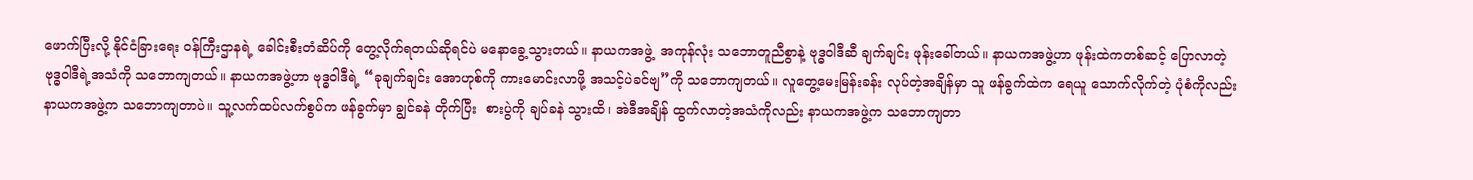ဖောက်ပြီးလို့ နိုင်ငံခြားရေး ဝန်ကြီးဌာနရဲ့ ခေါင်းစီးတံဆိပ်ကို တွေ့လိုက်ရတယ်ဆိုရင်ပဲ မနောခွေ့သွားတယ်။ နာယကအဖွဲ့  အကုန်လုံး သဘောတူညီစွာနဲ့ ဗုဒ္ဓဝါဒီဆီ ချက်ချင်း ဖုန်းခေါ်တယ်။ နာယကအဖွဲ့ဟာ ဖုန်းထဲကတစ်ဆင့် ပြောလာတဲ့ ဗုဒ္ဓဝါဒီရဲ့အသံကို သဘောကျတယ်။ နာယကအဖွဲ့ဟာ ဗုဒ္ဓဝါဒီရဲ့ “ခုချက်ချင်း အောဟုစ်ကို ကားမောင်းလာဖို့ အသင့်ပဲခင်ဗျ”ကို သဘောကျတယ်။ လူတွေ့မေးမြန်းခန်း လုပ်တဲ့အချိန်မှာ သူ ဖန်ခွက်ထဲက ရေယူ သောက်လိုက်တဲ့ ပုံစံကိုလည်း နာယကအဖွဲ့က သဘောကျတာပဲ။ သူ့လက်ထပ်လက်စွပ်က ဖန်ခွက်မှာ ချွင်ခနဲ တိုက်ပြီး  စားပွဲကို ချပ်ခနဲ သွားထိ၊ အဲဒီအချိန် ထွက်လာတဲ့အသံကိုလည်း နာယကအဖွဲ့က သဘောကျတာ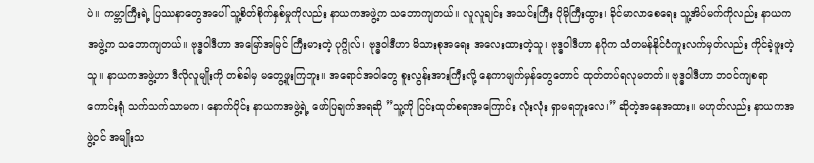ပဲ။ ကမ္ဘာကြီးရဲ့ ပြဿနာတွေအပေါ် သူ့စိတ်စိုက်နှစ်မှုကိုလည်း နာယကအဖွဲ့က သဘောကျတယ်။ လူလူချင်း အသင်းကြီး ပိုမိုကြီးထွား၊ ခိုင်မာလာစေရေး သူ့အိပ်မက်ကိုလည်း နာယကအဖွဲ့က သဘောကျတယ်။ ဗုဒ္ဓဝါဒီဟာ အမြော်အမြင် ကြီးမားတဲ့ ပုဂ္ဂိုလ်၊ ဗုဒ္ဓဝါဒီဟာ မိသားစုအရေး အလေးထားတဲ့သူ၊ ဗုဒ္ဓဝါဒီဟာ နဂိုက သံတမန်နိုင်ငံကူးလက်မှတ်လည်း ကိုင်ခဲ့ဖူးတဲ့သူ။ နာယကအဖွဲ့ဟာ ဒီလိုလူမျိုးကို တစ်ခါမှ မတွေ့ဖူးကြဘူး။ အရောင်အဝါတွေ စူးလွန်းအားကြီးလို့ နေကာမျက်မှန်တွေတောင် ထုတ်တပ်ရလုမတတ်။ ဗုဒ္ဓဝါဒီဟာ ဘဝင်ကျစရာ ကောင်းရုံ သက်သက်သာမက၊ နောက်ပိုင်း နာယကအဖွဲ့ရဲ့ ဖော်ပြချက်အရဆို ”သူ့ကို ငြင်းထုတ်စရာအကြောင်း လုံးလုံး ရှာမရဘူးလေ၊” ဆိုတဲ့အနေအထား။ မဟုတ်လည်း နာယကအဖွဲ့ဝင် အမျိုးသ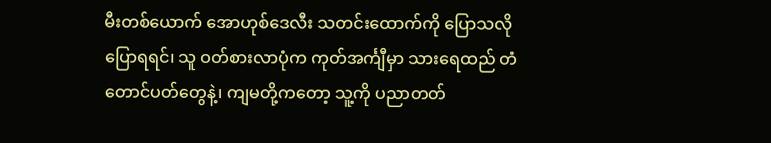မီးတစ်ယောက် အောဟုစ်ဒေလီး သတင်းထောက်ကို ပြောသလို ပြောရရင်၊ သူ ဝတ်စားလာပုံက ကုတ်အင်္ကျီမှာ သားရေထည် တံတောင်ပတ်တွေနဲ့၊ ကျမတို့ကတော့ သူ့ကို ပညာတတ်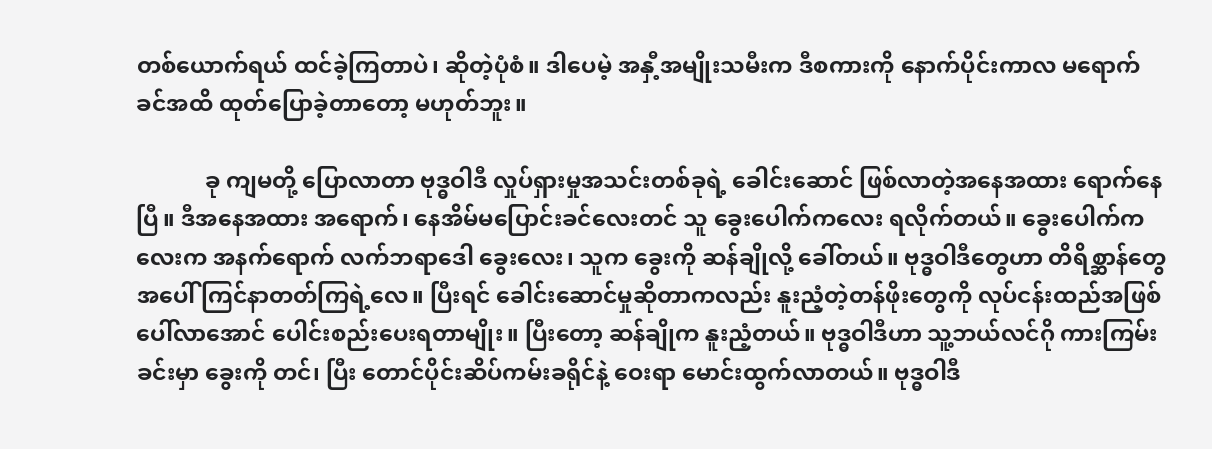တစ်ယောက်ရယ် ထင်ခဲ့ကြတာပဲ၊ ဆိုတဲ့ပုံစံ။ ဒါပေမဲ့ အနှီ့အမျိုးသမီးက ဒီစကားကို နောက်ပိုင်းကာလ မရောက်ခင်အထိ ထုတ်ပြောခဲ့တာတော့ မဟုတ်ဘူး။

            ခု ကျမတို့ ပြောလာတာ ဗုဒ္ဓဝါဒီ လှုပ်ရှားမှုအသင်းတစ်ခုရဲ့ ခေါင်းဆောင် ဖြစ်လာတဲ့အနေအထား ရောက်နေပြီ။ ဒီအနေအထား အရောက်၊ နေအိမ်မပြောင်းခင်လေးတင် သူ ခွေးပေါက်ကလေး ရလိုက်တယ်။ ခွေးပေါက်ကလေးက အနက်ရောက် လက်ဘရာဒေါ ခွေးလေး၊ သူက ခွေးကို ဆန်ချိုလို့ ခေါ်တယ်။ ဗုဒ္ဓဝါဒီတွေဟာ တိရိစ္ဆာန်တွေအပေါ် ကြင်နာတတ်ကြရဲ့လေ။ ပြီးရင် ခေါင်းဆောင်မှုဆိုတာကလည်း နူးညံ့တဲ့တန်ဖိုးတွေကို လုပ်ငန်းထည်အဖြစ် ပေါ်လာအောင် ပေါင်းစည်းပေးရတာမျိုး။ ပြီးတော့ ဆန်ချိုက နူးညံ့တယ်။ ဗုဒ္ဓဝါဒီဟာ သူ့ဘယ်လင်ဂို ကားကြမ်းခင်းမှာ ခွေးကို တင်၊ ပြီး တောင်ပိုင်းဆိပ်ကမ်းခရိုင်နဲ့ ဝေးရာ မောင်းထွက်လာတယ်။ ဗုဒ္ဓဝါဒီ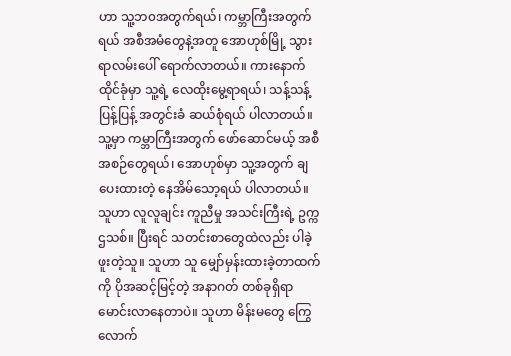ဟာ သူ့ဘ၀အတွက်ရယ်၊ ကမ္ဘာကြီးအတွက်ရယ် အစီအမံတွေနဲ့အတူ အောဟုစ်မြို့ သွားရာလမ်းပေါ် ရောက်လာတယ်။ ကားနောက် ထိုင်ခုံမှာ သူ့ရဲ့ လေထိုးမွေ့ရာရယ်၊ သန့်သန့်ပြန့်ပြန့် အတွင်းခံ ဆယ်စုံရယ် ပါလာတယ်။ သူ့မှာ ကမ္ဘာကြီးအတွက် ဖော်ဆောင်မယ့် အစီအစဉ်တွေရယ်၊ အောဟုစ်မှာ သူ့အတွက် ချပေးထားတဲ့ နေအိမ်သော့ရယ် ပါလာတယ်။ သူဟာ လူလူချင်း ကူညီမှု အသင်းကြီးရဲ့ ဥက္ကဌသစ်။ ပြီးရင် သတင်းစာတွေထဲလည်း ပါခဲ့ဖူးတဲ့သူ။ သူဟာ သူ မျှော်မှန်းထားခဲ့တာထက်ကို ပိုအဆင့်မြင့်တဲ့ အနာဂတ် တစ်ခုရှိရာ မောင်းလာနေတာပဲ။ သူဟာ မိန်းမတွေ ကြွေလောက်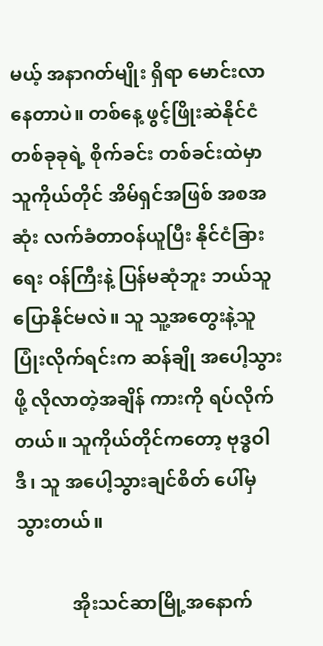မယ့် အနာဂတ်မျိုး ရှိရာ မောင်းလာနေတာပဲ။ တစ်နေ့ ဖွင့်ဖြိုးဆဲနိုင်ငံ တစ်ခုခုရဲ့ စိုက်ခင်း တစ်ခင်းထဲမှာ သူကိုယ်တိုင် အိမ်ရှင်အဖြစ် အစအဆုံး လက်ခံတာဝန်ယူပြီး နိုင်ငံခြားရေး ဝန်ကြီးနဲ့ ပြန်မဆုံဘူး ဘယ်သူ ပြောနိုင်မလဲ။ သူ သူ့အတွေးနဲ့သူ ပြုံးလိုက်ရင်းက ဆန်ချို အပေါ့သွားဖို့ လိုလာတဲ့အချိန် ကားကို ရပ်လိုက်တယ်။ သူကိုယ်တိုင်ကတော့ ဗုဒ္ဓဝါဒီ၊ သူ အပေါ့သွားချင်စိတ် ပေါ်မှ သွားတယ်။

            အိုးသင်ဆာမြို့အနောက်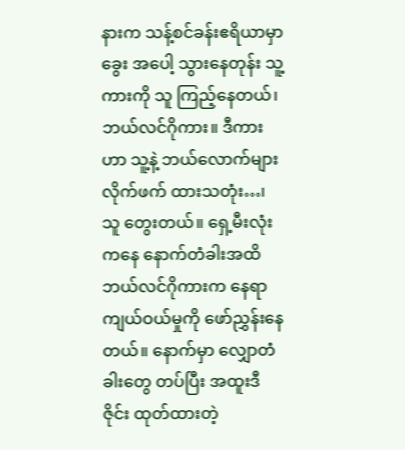နားက သန့်စင်ခန်းဧရိယာမှာ ခွေး အပေါ့ သွားနေတုန်း သူ့ကားကို သူ ကြည့်နေတယ်၊ ဘယ်လင်ဂိုကား။ ဒီကားဟာ သူ့နဲ့ ဘယ်လောက်များ လိုက်ဖက် ထားသတုံး…၊ သူ တွေးတယ်။ ရှေ့မီးလုံးကနေ နောက်တံခါးအထိ ဘယ်လင်ဂိုကားက နေရာကျယ်ဝယ်မှုကို ဖော်ညွှန်းနေတယ်။ နောက်မှာ လျှောတံခါးတွေ တပ်ပြီး အထူးဒီဇိုင်း ထုတ်ထားတဲ့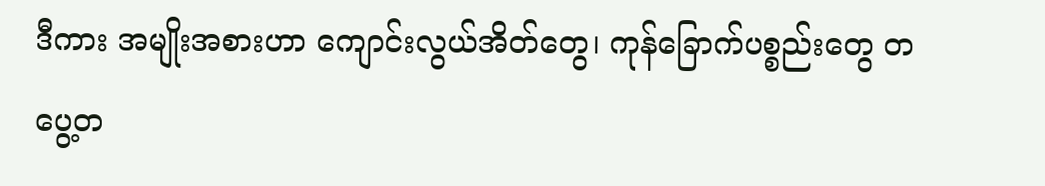ဒီကား အမျိုးအစားဟာ ကျောင်းလွယ်အိတ်တွေ၊ ကုန်ခြောက်ပစ္စည်းတွေ တပွေ့တ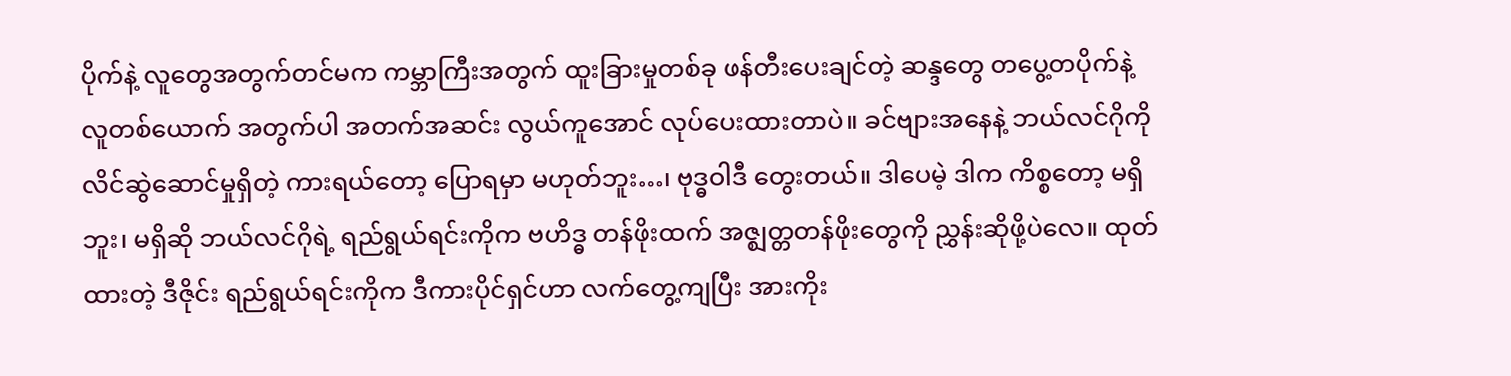ပိုက်နဲ့ လူတွေအတွက်တင်မက ကမ္ဘာကြီးအတွက် ထူးခြားမှုတစ်ခု ဖန်တီးပေးချင်တဲ့ ဆန္ဒတွေ တပွေ့တပိုက်နဲ့ လူတစ်ယောက် အတွက်ပါ အတက်အဆင်း လွယ်ကူအောင် လုပ်ပေးထားတာပဲ။ ခင်ဗျားအနေနဲ့ ဘယ်လင်ဂိုကို လိင်ဆွဲဆောင်မှုရှိတဲ့ ကားရယ်တော့ ပြောရမှာ မဟုတ်ဘူး…၊ ဗုဒ္ဓဝါဒီ တွေးတယ်။ ဒါပေမဲ့ ဒါက ကိစ္စတော့ မရှိဘူး၊ မရှိဆို ဘယ်လင်ဂိုရဲ့ ရည်ရွယ်ရင်းကိုက ဗဟိဒ္ဓ တန်ဖိုးထက် အဇ္ဈတ္တတန်ဖိုးတွေကို ညွှန်းဆိုဖို့ပဲလေ။ ထုတ်ထားတဲ့ ဒီဇိုင်း ရည်ရွယ်ရင်းကိုက ဒီကားပိုင်ရှင်ဟာ လက်တွေ့ကျပြီး အားကိုး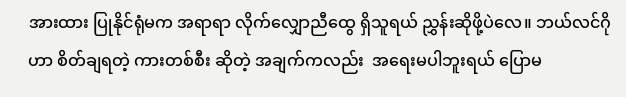အားထား ပြုနိုင်ရုံမက အရာရာ လိုက်လျှောညီထွေ ရှိသူရယ် ညွှန်းဆိုဖို့ပဲလေ။ ဘယ်လင်ဂိုဟာ စိတ်ချရတဲ့ ကားတစ်စီး ဆိုတဲ့ အချက်ကလည်း  အရေးမပါဘူးရယ် ပြောမ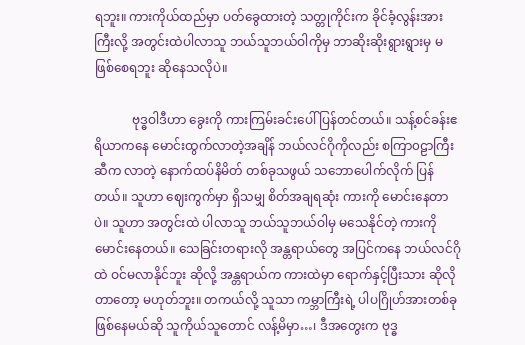ရဘူး။ ကားကိုယ်ထည်မှာ ပတ်ခွေထားတဲ့ သတ္တုကိုင်းက ခိုင်ခံ့လွန်းအားကြီးလို့ အတွင်းထဲပါလာသူ ဘယ်သူဘယ်ဝါကိုမှ ဘာဆိုးဆိုးရွားရွားမှ မဖြစ်စေရဘူး ဆိုနေသလိုပဲ။

            ဗုဒ္ဓဝါဒီဟာ ခွေးကို ကားကြမ်းခင်းပေါ် ပြန်တင်တယ်။ သန့်စင်ခန်းဧရိယာကနေ မောင်းထွက်လာတဲ့အချိန် ဘယ်လင်ဂိုကိုလည်း စကြာ၀ဠာကြီးဆီက လာတဲ့ နောက်ထပ်နိမိတ် တစ်ခုသဖွယ် သဘောပေါက်လိုက် ပြန်တယ်။ သူဟာ ဈေးကွက်မှာ ရှိသမျှ စိတ်အချရဆုံး ကားကို မောင်းနေတာပဲ။ သူဟာ အတွင်းထဲ ပါလာသူ ဘယ်သူဘယ်ဝါမှ မသေနိုင်တဲ့ ကားကို မောင်းနေတယ်။ သေခြင်းတရားလို အန္တရာယ်တွေ အပြင်ကနေ ဘယ်လင်ဂိုထဲ ဝင်မလာနိုင်ဘူး ဆိုလို့ အန္တရာယ်က ကားထဲမှာ ရောက်နှင့်ပြီးသား ဆိုလိုတာတော့ မဟုတ်ဘူး။ တကယ်လို့ သူသာ ကမ္ဘာကြီးရဲ့ ပါပဂြိုဟ်အားတစ်ခု ဖြစ်နေမယ်ဆို သူကိုယ်သူတောင် လန့်မိမှာ…၊ ဒီအတွေးက ဗုဒ္ဓ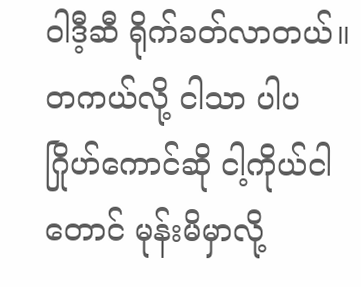ဝါဒီ့ဆီ ရိုက်ခတ်လာတယ်။ တကယ်လို့ ငါသာ ပါပဂြိုဟ်ကောင်ဆို ငါ့ကိုယ်ငါတောင် မုန်းမိမှာလို့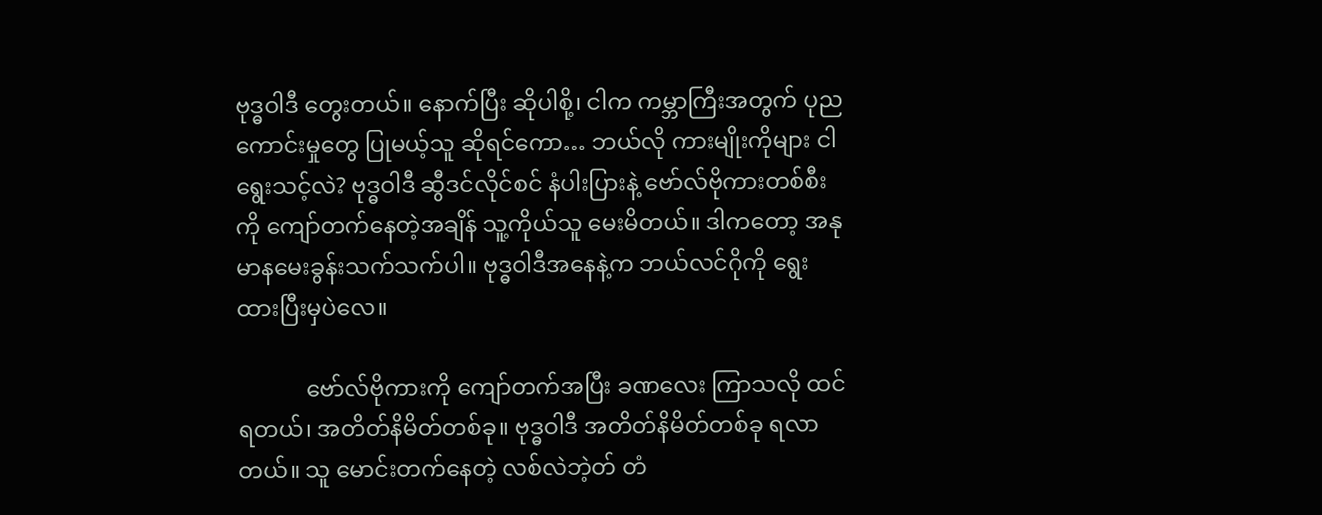ဗုဒ္ဓဝါဒီ တွေးတယ်။ နောက်ပြီး ဆိုပါစို့၊ ငါက ကမ္ဘာကြီးအတွက် ပုညကောင်းမှုတွေ ပြုမယ့်သူ ဆိုရင်ကော… ဘယ်လို ကားမျိုးကိုများ ငါ ရွေးသင့်လဲ? ဗုဒ္ဓဝါဒီ ဆွီဒင်လိုင်စင် နံပါးပြားနဲ့ ဗော်လ်ဗိုကားတစ်စီးကို ကျော်တက်နေတဲ့အချိန် သူ့ကိုယ်သူ မေးမိတယ်။ ဒါကတော့ အနုမာနမေးခွန်းသက်သက်ပါ။ ဗုဒ္ဓဝါဒီအနေနဲ့က ဘယ်လင်ဂိုကို ရွေးထားပြီးမှပဲလေ။

            ဗော်လ်ဗိုကားကို ကျော်တက်အပြီး ခဏလေး ကြာသလို ထင်ရတယ်၊ အတိတ်နိမိတ်တစ်ခု။ ဗုဒ္ဓဝါဒီ အတိတ်နိမိတ်တစ်ခု ရလာတယ်။ သူ မောင်းတက်နေတဲ့ လစ်လဲဘဲ့တ် တံ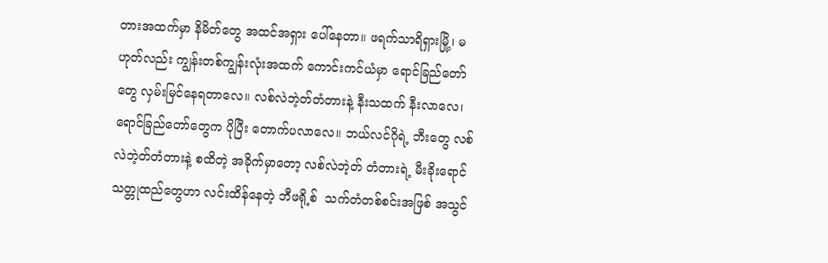တားအထက်မှာ နိမိတ်တွေ အထင်အရှား ပေါ်နေတာ။ ဖရက်သာရိရှားမြို့၊ မဟုတ်လည်း ကျွန်းတစ်ကျွန်းလုံးအထက် ကောင်းကင်ယံမှာ ရောင်ခြည်တော်တွေ လှမ်းမြင်နေရတာလေ။ လစ်လဲဘဲ့တ်တံတားနဲ့ နီးသထက် နီးလာလေ၊ ရောင်ခြည်တော်တွေက ပိုပြီး တောက်ပလာလေ။ ဘယ်လင်ဂိုရဲ့ ဘီးတွေ လစ်လဲဘဲ့တ်တံတားနဲ့ စထိတဲ့ အခိုက်မှာတော့ လစ်လဲဘဲ့တ် တံတားရဲ့ မီးခိုးရောင် သတ္တုထည်တွေဟာ လင်းထိန်နေတဲ့ ဘီဖရို့စ်  သက်တံတစ်စင်းအဖြစ် အသွင်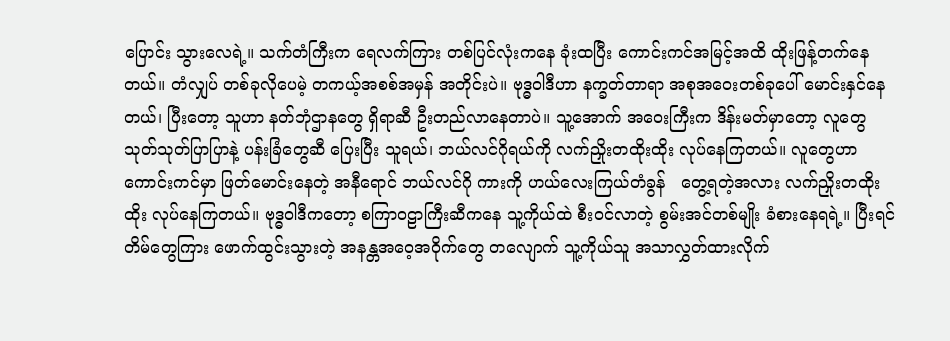ပြောင်း သွားလေရဲ့။ သက်တံကြီးက ရေလက်ကြား တစ်ပြင်လုံးကနေ ခုံးထပြီး ကောင်းကင်အမြင့်အထိ ထိုးဖြန့်တက်နေတယ်။ တံလျှပ် တစ်ခုလိုပေမဲ့ တကယ့်အစစ်အမှန် အတိုင်းပဲ။ ဗုဒ္ဓဝါဒီဟာ နက္ခတ်တာရာ အစုအဝေးတစ်ခုပေါ် မောင်းနှင်နေတယ်၊ ပြီးတော့ သူဟာ နတ်ဘုံဌာနတွေ ရှိရာဆီ ဦးတည်လာနေတာပဲ။ သူ့အောက် အဝေးကြီးက ဒိန်းမတ်မှာတော့ လူတွေ သုတ်သုတ်ပြာပြာနဲ့ ပန်းခြံတွေဆီ ပြေးပြီး သူရယ်၊ ဘယ်လင်ဂိုရယ်ကို လက်ညှိုးတထိုးထိုး လုပ်နေကြတယ်။ လူတွေဟာ ကောင်းကင်မှာ ဖြတ်မောင်းနေတဲ့ အနီရောင် ဘယ်လင်ဂို ကားကို ဟယ်လေးကြယ်တံခွန်   တွေ့ရတဲ့အလား လက်ညှိုးတထိုးထိုး လုပ်နေကြတယ်။ ဗုဒ္ဓဝါဒီကတော့ စကြာ၀ဠာကြီးဆီကနေ သူ့ကိုယ်ထဲ စီးဝင်လာတဲ့ စွမ်းအင်တစ်မျိုး ခံစားနေရရဲ့။ ပြီးရင် တိမ်တွေကြား ဖောက်ထွင်းသွားတဲ့ အနန္တအဝေ့အဝိုက်တွေ တလျောက် သူ့ကိုယ်သူ အသာလွှတ်ထားလိုက်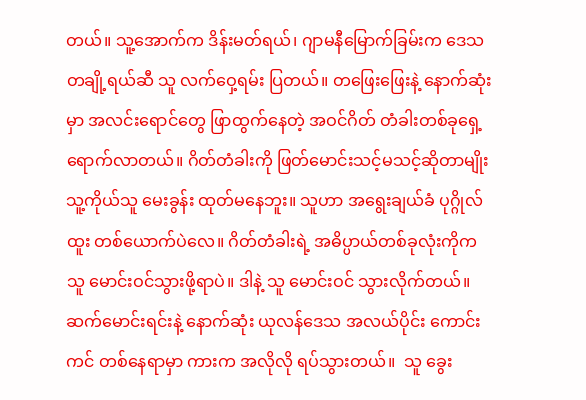တယ်။ သူ့အောက်က ဒိန်းမတ်ရယ်၊ ဂျာမနီမြောက်ခြမ်းက ဒေသတချို့ရယ်ဆီ သူ လက်ဝှေ့ရမ်း ပြတယ်။ တဖြေးဖြေးနဲ့ နောက်ဆုံးမှာ အလင်းရောင်တွေ ဖြာထွက်နေတဲ့ အဝင်ဂိတ် တံခါးတစ်ခုရှေ့ ရောက်လာတယ်။ ဂိတ်တံခါးကို ဖြတ်မောင်းသင့်မသင့်ဆိုတာမျိုး သူ့ကိုယ်သူ မေးခွန်း ထုတ်မနေဘူး။ သူဟာ အရွေးချယ်ခံ ပုဂ္ဂိုလ်ထူး တစ်ယောက်ပဲလေ။ ဂိတ်တံခါးရဲ့ အဓိပ္ပာယ်တစ်ခုလုံးကိုက သူ မောင်းဝင်သွားဖို့ရာပဲ။ ဒါနဲ့ သူ မောင်းဝင် သွားလိုက်တယ်။ ဆက်မောင်းရင်းနဲ့ နောက်ဆုံး ယုလန်ဒေသ အလယ်ပိုင်း ကောင်းကင် တစ်နေရာမှာ ကားက အလိုလို ရပ်သွားတယ်။  သူ ခွေး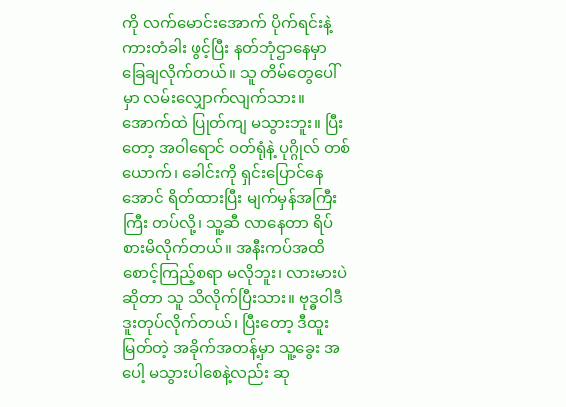ကို လက်မောင်းအောက် ပိုက်ရင်းနဲ့ ကားတံခါး ဖွင့်ပြီး နတ်ဘုံဌာနေမှာ ခြေချလိုက်တယ်။ သူ တိမ်တွေပေါ်မှာ လမ်းလျှောက်လျက်သား။ အောက်ထဲ ပြုတ်ကျ မသွားဘူး။ ပြီးတော့ အဝါရောင် ဝတ်ရုံနဲ့ ပုဂ္ဂိုလ် တစ်ယောက်၊ ခေါင်းကို ရှင်းပြောင်နေအောင် ရိတ်ထားပြီး မျက်မှန်အကြီးကြီး တပ်လို့၊ သူ့ဆီ လာနေတာ ရိပ်စားမိလိုက်တယ်။ အနီးကပ်အထိ စောင့်ကြည့်စရာ မလိုဘူး၊ လားမားပဲဆိုတာ သူ သိလိုက်ပြီးသား။ ဗုဒ္ဓဝါဒီ ဒူးတုပ်လိုက်တယ်၊ ပြီးတော့ ဒီထူးမြတ်တဲ့ အခိုက်အတန့်မှာ သူ့ခွေး အပေါ့ မသွားပါစေနဲ့လည်း ဆု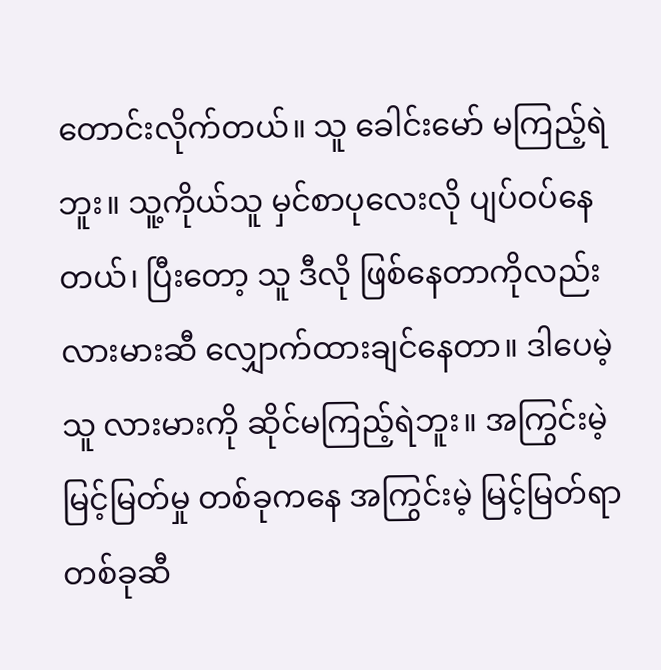တောင်းလိုက်တယ်။ သူ ခေါင်းမော် မကြည့်ရဲဘူး။ သူ့ကိုယ်သူ မှင်စာပုလေးလို ပျပ်ဝပ်နေတယ်၊ ပြီးတော့ သူ ဒီလို ဖြစ်နေတာကိုလည်း လားမားဆီ လျှောက်ထားချင်နေတာ။ ဒါပေမဲ့ သူ လားမားကို ဆိုင်မကြည့်ရဲဘူး။ အကြွင်းမဲ့ မြင့်မြတ်မှု တစ်ခုကနေ အကြွင်းမဲ့ မြင့်မြတ်ရာတစ်ခုဆီ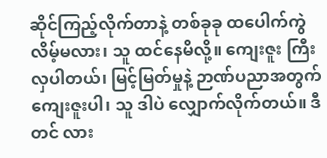ဆိုင်ကြည့်လိုက်တာနဲ့ တစ်ခုခု ထပေါက်ကွဲလိမ့်မလား၊ သူ ထင်နေမိလို့။ ကျေးဇူး ကြီးလှပါတယ်၊ မြင့်မြတ်မှုနဲ့ ဉာဏ်ပညာအတွက် ကျေးဇူးပါ၊ သူ ဒါပဲ လျှောက်လိုက်တယ်။ ဒီတင် လား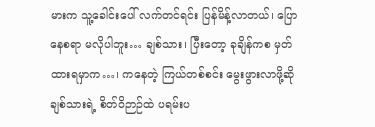မားက သူ့ခေါင်းပေါ် လက်တင်ရင်း ပြန်မိန့်လာတယ်၊ ပြောနေစရာ မလိုပါဘူး… ချစ်သား၊ ပြီးတော့ ခုချိန်ကစ မှတ်ထားရမှာက…၊ ကနေတဲ့ ကြယ်တစ်စင်း မွေးဖွားလာဖို့ဆို ချစ်သားရဲ့ စိတ်ဝိဉာဉ်ထဲ ပရမ်းပ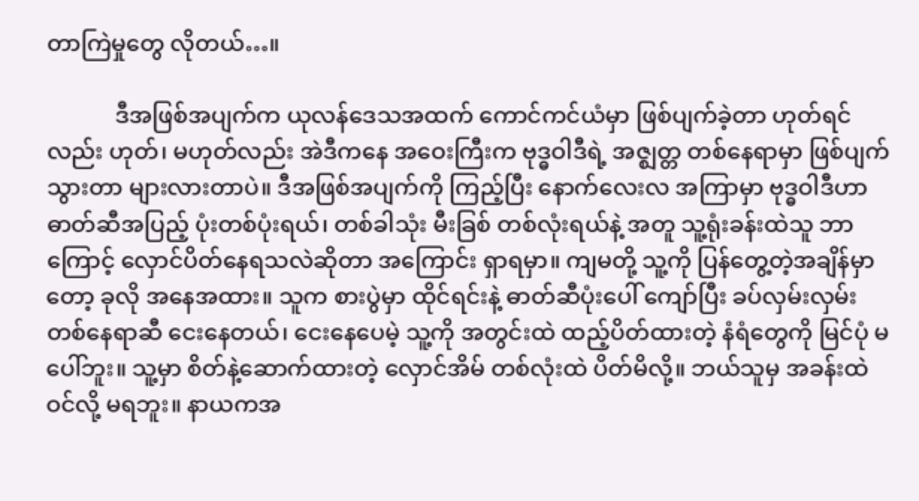တာကြဲမှုတွေ လိုတယ်…။

            ဒီအဖြစ်အပျက်က ယုလန်ဒေသအထက် ကောင်ကင်ယံမှာ ဖြစ်ပျက်ခဲ့တာ ဟုတ်ရင်လည်း ဟုတ်၊ မဟုတ်လည်း အဲဒီကနေ အဝေးကြီးက ဗုဒ္ဓဝါဒီရဲ့ အဇ္ဈတ္တ တစ်နေရာမှာ ဖြစ်ပျက်သွားတာ များလားတာပဲ။ ဒီအဖြစ်အပျက်ကို ကြည့်ပြီး နောက်လေးလ အကြာမှာ ဗုဒ္ဓဝါဒီဟာ ဓာတ်ဆီအပြည့် ပုံးတစ်ပုံးရယ်၊ တစ်ခါသုံး မီးခြစ် တစ်လုံးရယ်နဲ့ အတူ သူ့ရုံးခန်းထဲသူ ဘာကြောင့် လှောင်ပိတ်နေရသလဲဆိုတာ အကြောင်း ရှာရမှာ။ ကျမတို့ သူ့ကို ပြန်တွေ့တဲ့အချိန်မှာတော့ ခုလို အနေအထား။ သူက စားပွဲမှာ ထိုင်ရင်းနဲ့ ဓာတ်ဆီပုံးပေါ် ကျော်ပြီး ခပ်လှမ်းလှမ်း တစ်နေရာဆီ ငေးနေတယ်၊ ငေးနေပေမဲ့ သူ့ကို အတွင်းထဲ ထည့်ပိတ်ထားတဲ့ နံရံတွေကို မြင်ပုံ မပေါ်ဘူး။ သူ့မှာ စိတ်နဲ့ဆောက်ထားတဲ့ လှောင်အိမ် တစ်လုံးထဲ ပိတ်မိလို့။ ဘယ်သူမှ အခန်းထဲ ဝင်လို့ မရဘူး။ နာယကအ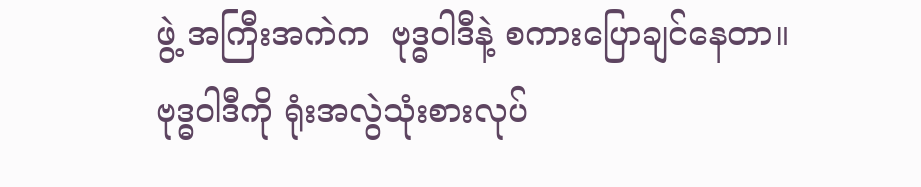ဖွဲ့ အကြီးအကဲက  ဗုဒ္ဓဝါဒီနဲ့ စကားပြောချင်နေတာ။ ဗုဒ္ဓဝါဒီကို ရုံးအလွဲသုံးစားလုပ်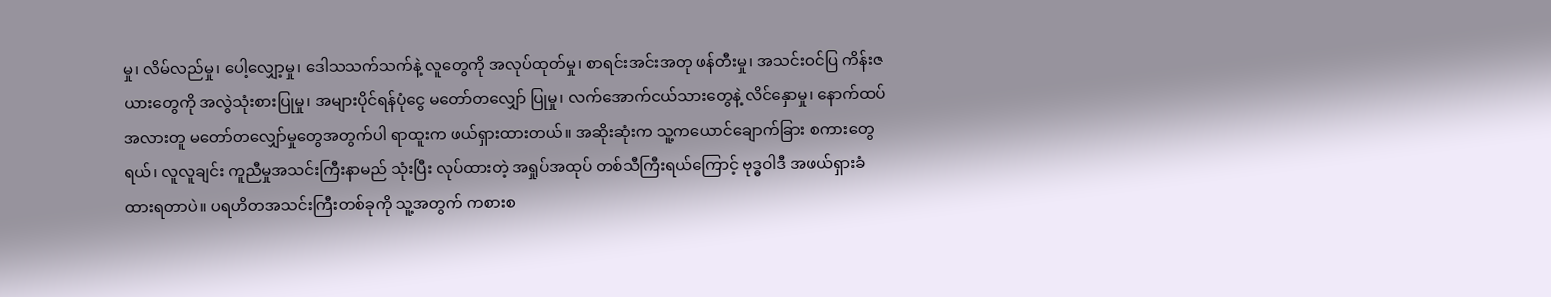မှု၊ လိမ်လည်မှု၊ ပေါ့လျှော့မှု၊ ဒေါသသက်သက်နဲ့ လူတွေကို အလုပ်ထုတ်မှု၊ စာရင်းအင်းအတု ဖန်တီးမှု၊ အသင်းဝင်ပြ ကိန်းဇယားတွေကို အလွဲသုံးစားပြုမှု၊ အများပိုင်ရန်ပုံငွေ မတော်တလျှော် ပြုမှု၊ လက်အောက်ငယ်သားတွေနဲ့ လိင်နှောမှု၊ နောက်ထပ် အလားတူ မတော်တလျှော်မှုတွေအတွက်ပါ ရာထူးက ဖယ်ရှားထားတယ်။ အဆိုးဆုံးက သူ့ကယောင်ချောက်ခြား စကားတွေရယ်၊ လူလူချင်း ကူညီမှုအသင်းကြီးနာမည် သုံးပြီး လုပ်ထားတဲ့ အရှုပ်အထုပ် တစ်သီကြီးရယ်ကြောင့် ဗုဒ္ဓဝါဒီ အဖယ်ရှားခံထားရတာပဲ။ ပရဟိတအသင်းကြီးတစ်ခုကို သူ့အတွက် ကစားစ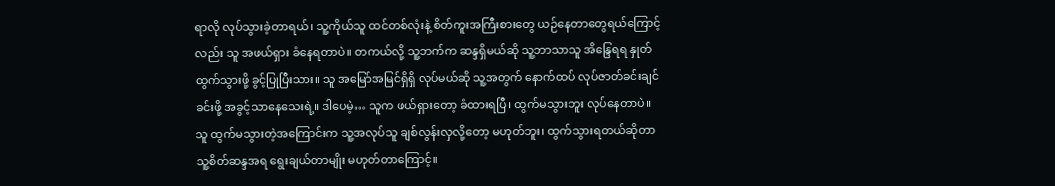ရာလို လုပ်သွားခဲ့တာရယ်၊ သူ့ကိုယ်သူ ထင်တစ်လုံးနဲ့ စိတ်ကူးအကြီးစားတွေ ယဉ်နေတာတွေရယ်ကြောင့်လည်း သူ အဖယ်ရှား ခံနေရတာပဲ။ တကယ်လို့ သူ့ဘက်က ဆန္ဒရှိမယ်ဆို သူ့ဘာသာသူ အိန္ဒြေရရ နှုတ်ထွက်သွားဖို့ ခွင့်ပြုပြီးသား။ သူ အမြော်အမြင်ရှိရှိ လုပ်မယ်ဆို သူ့အတွက် နောက်ထပ် လုပ်ဇာတ်ခင်းချင် ခင်းဖို့ အခွင့်သာနေသေးရဲ့။ ဒါပေမဲ့… သူက ဖယ်ရှားတော့ ခံထားရပြီ၊ ထွက်မသွားဘူး လုပ်နေတာပဲ။ သူ ထွက်မသွားတဲ့အကြောင်းက သူ့အလုပ်သူ ချစ်လွန်းလှလို့တော့ မဟုတ်ဘူး၊ ထွက်သွားရတယ်ဆိုတာ သူ့စိတ်ဆန္ဒအရ ရွေးချယ်တာမျိုး မဟုတ်တာကြောင့်။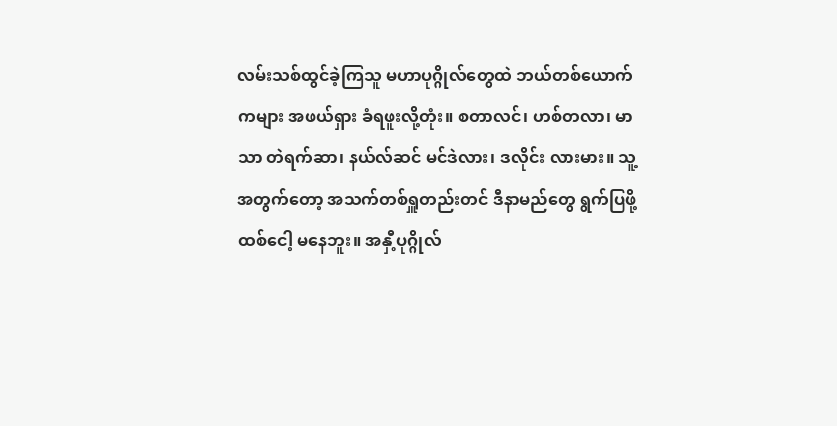လမ်းသစ်ထွင်ခဲ့ကြသူ မဟာပုဂ္ဂိုလ်တွေထဲ ဘယ်တစ်ယောက်ကများ အဖယ်ရှား ခံရဖူးလို့တုံး။ စတာလင်၊ ဟစ်တလာ၊ မာသာ တဲရက်ဆာ၊ နယ်လ်ဆင် မင်ဒဲလား၊ ဒလိုင်း လားမား။ သူ့အတွက်တော့ အသက်တစ်ရှူတည်းတင် ဒီနာမည်တွေ ရွက်ပြဖို့ ထစ်ငေါ့ မနေဘူး။ အနှီ့ပုဂ္ဂိုလ်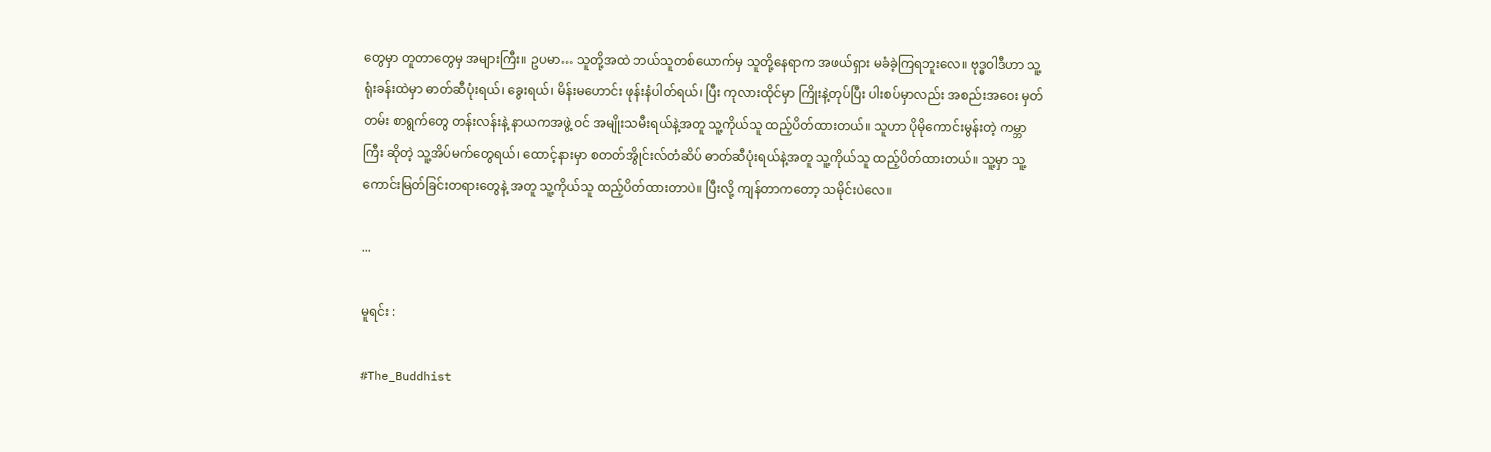တွေမှာ တူတာတွေမှ အများကြီး။ ဥပမာ… သူတို့အထဲ ဘယ်သူတစ်ယောက်မှ သူတို့နေရာက အဖယ်ရှား မခံခဲ့ကြရဘူးလေ။ ဗုဒ္ဓဝါဒီဟာ သူ့ရုံးခန်းထဲမှာ ဓာတ်ဆီပုံးရယ်၊ ခွေးရယ်၊ မိန်းမဟောင်း ဖုန်းနံပါတ်ရယ်၊ ပြီး ကုလားထိုင်မှာ ကြိုးနဲ့တုပ်ပြီး ပါးစပ်မှာလည်း အစည်းအဝေး မှတ်တမ်း စာရွက်တွေ တန်းလန်းနဲ့ နာယကအဖွဲ့ ဝင် အမျိုးသမီးရယ်နဲ့အတူ သူ့ကိုယ်သူ ထည့်ပိတ်ထားတယ်။ သူဟာ ပိုမိုကောင်းမွန်းတဲ့ ကမ္ဘာကြီး ဆိုတဲ့ သူ့အိပ်မက်တွေရယ်၊ ထောင့်နားမှာ စတတ်အွိုင်းလ်တံဆိပ် ဓာတ်ဆီပုံးရယ်နဲ့အတူ သူ့ကိုယ်သူ ထည့်ပိတ်ထားတယ်။ သူ့မှာ သူ့ကောင်းမြတ်ခြင်းတရားတွေနဲ့ အတူ သူ့ကိုယ်သူ ထည့်ပိတ်ထားတာပဲ။ ပြီးလို့ ကျန်တာကတော့ သမိုင်းပဲလေ။

...

မူရင်း :

#The_Buddhist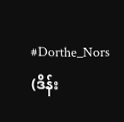#Dorthe_Nors (ဒိန်း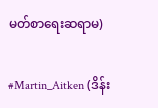မတ်စာရေးဆရာမ)

#Martin_Aitken (ဒိန်း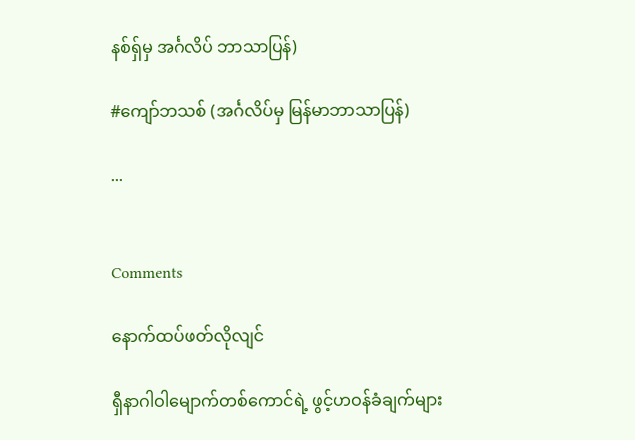နစ်ရှ်မှ အင်္ဂလိပ် ဘာသာပြန်)

#ကျော်ဘသစ် (အင်္ဂလိပ်မှ မြန်မာဘာသာပြန်)

...


Comments

နောက်ထပ်ဖတ်လိုလျင်

ရှီနာဂါဝါမျောက်တစ်ကောင်ရဲ့ ဖွင့်ဟဝန်ခံချက်များ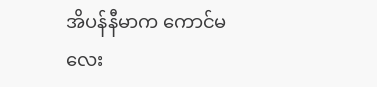အိပန်နီမာက ကောင်မလေး